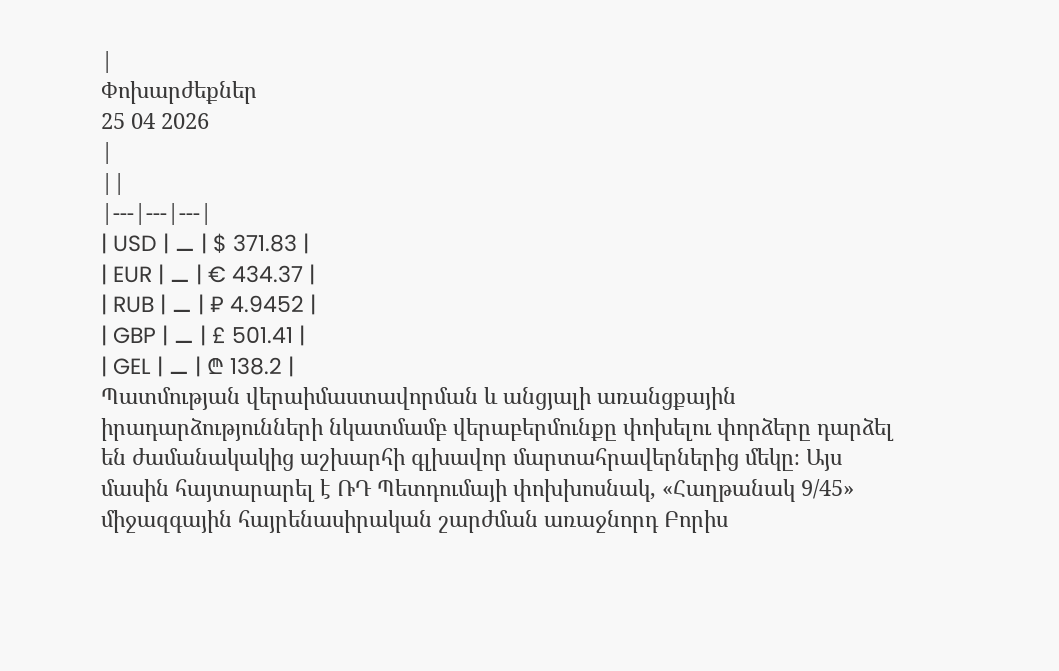|
Փոխարժեքներ
25 04 2026
|
||
|---|---|---|
| USD | ⚊ | $ 371.83 |
| EUR | ⚊ | € 434.37 |
| RUB | ⚊ | ₽ 4.9452 |
| GBP | ⚊ | £ 501.41 |
| GEL | ⚊ | ₾ 138.2 |
Պատմության վերաիմաստավորման և անցյալի առանցքային իրադարձությունների նկատմամբ վերաբերմունքը փոխելու փորձերը դարձել են ժամանակակից աշխարհի գլխավոր մարտահրավերներից մեկը։ Այս մասին հայտարարել է ՌԴ Պետդումայի փոխխոսնակ, «Հաղթանակ 9/45» միջազգային հայրենասիրական շարժման առաջնորդ Բորիս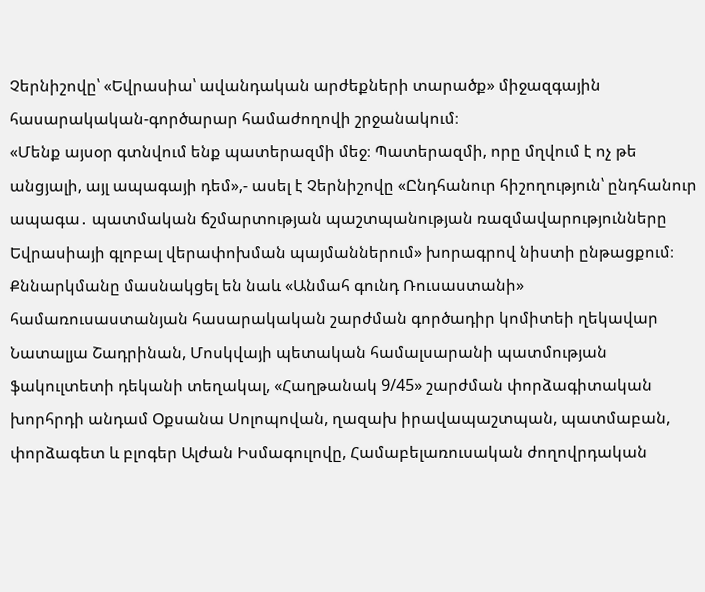Չերնիշովը՝ «Եվրասիա՝ ավանդական արժեքների տարածք» միջազգային հասարակական-գործարար համաժողովի շրջանակում։
«Մենք այսօր գտնվում ենք պատերազմի մեջ։ Պատերազմի, որը մղվում է ոչ թե անցյալի, այլ ապագայի դեմ»,- ասել է Չերնիշովը «Ընդհանուր հիշողություն՝ ընդհանուր ապագա․ պատմական ճշմարտության պաշտպանության ռազմավարությունները Եվրասիայի գլոբալ վերափոխման պայմաններում» խորագրով նիստի ընթացքում։
Քննարկմանը մասնակցել են նաև «Անմահ գունդ Ռուսաստանի» համառուսաստանյան հասարակական շարժման գործադիր կոմիտեի ղեկավար Նատալյա Շադրինան, Մոսկվայի պետական համալսարանի պատմության ֆակուլտետի դեկանի տեղակալ, «Հաղթանակ 9/45» շարժման փորձագիտական խորհրդի անդամ Օքսանա Սոլոպովան, ղազախ իրավապաշտպան, պատմաբան, փորձագետ և բլոգեր Ալժան Իսմագուլովը, Համաբելառուսական ժողովրդական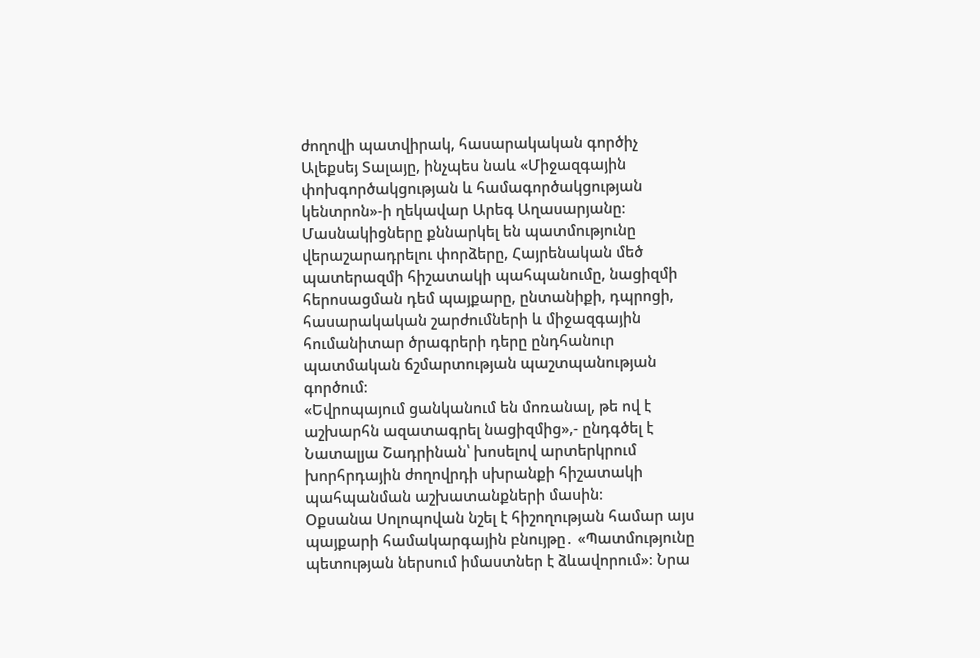ժողովի պատվիրակ, հասարակական գործիչ Ալեքսեյ Տալայը, ինչպես նաև «Միջազգային փոխգործակցության և համագործակցության կենտրոն»-ի ղեկավար Արեգ Աղասարյանը։
Մասնակիցները քննարկել են պատմությունը վերաշարադրելու փորձերը, Հայրենական մեծ պատերազմի հիշատակի պահպանումը, նացիզմի հերոսացման դեմ պայքարը, ընտանիքի, դպրոցի, հասարակական շարժումների և միջազգային հումանիտար ծրագրերի դերը ընդհանուր պատմական ճշմարտության պաշտպանության գործում։
«Եվրոպայում ցանկանում են մոռանալ, թե ով է աշխարհն ազատագրել նացիզմից»,- ընդգծել է Նատալյա Շադրինան՝ խոսելով արտերկրում խորհրդային ժողովրդի սխրանքի հիշատակի պահպանման աշխատանքների մասին։
Օքսանա Սոլոպովան նշել է հիշողության համար այս պայքարի համակարգային բնույթը․ «Պատմությունը պետության ներսում իմաստներ է ձևավորում»։ Նրա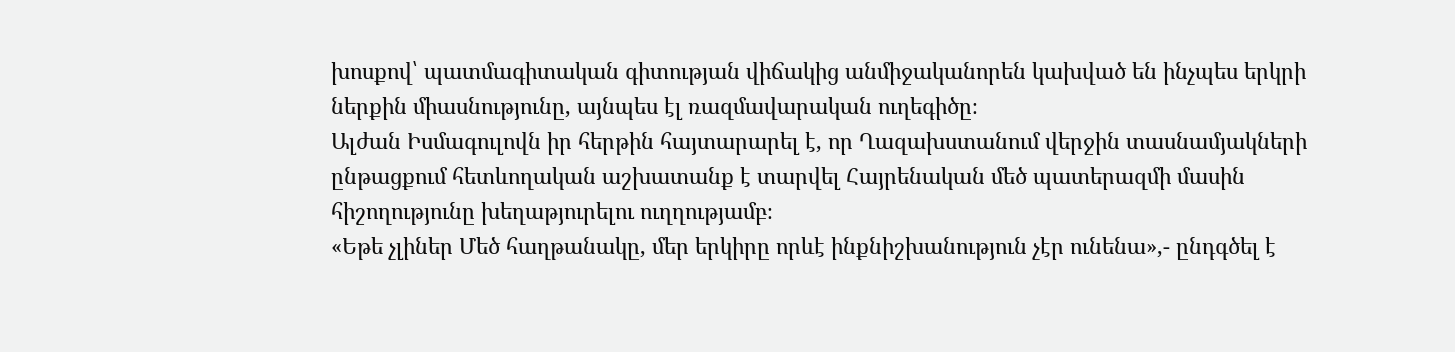խոսքով՝ պատմագիտական գիտության վիճակից անմիջականորեն կախված են ինչպես երկրի ներքին միասնությունը, այնպես էլ ռազմավարական ուղեգիծը։
Ալժան Իսմագուլովն իր հերթին հայտարարել է, որ Ղազախստանում վերջին տասնամյակների ընթացքում հետևողական աշխատանք է տարվել Հայրենական մեծ պատերազմի մասին հիշողությունը խեղաթյուրելու ուղղությամբ։
«Եթե չլիներ Մեծ հաղթանակը, մեր երկիրը որևէ ինքնիշխանություն չէր ունենա»,- ընդգծել է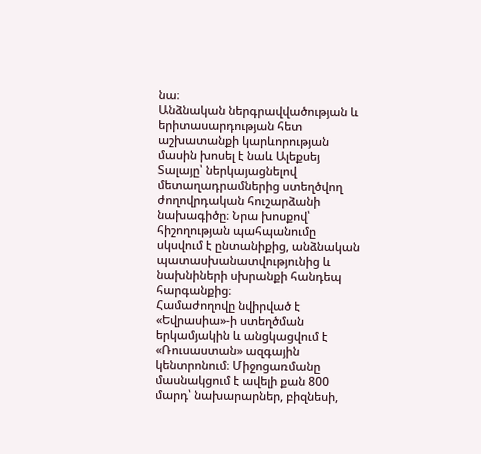նա։
Անձնական ներգրավվածության և երիտասարդության հետ աշխատանքի կարևորության մասին խոսել է նաև Ալեքսեյ Տալայը՝ ներկայացնելով մետաղադրամներից ստեղծվող ժողովրդական հուշարձանի նախագիծը։ Նրա խոսքով՝ հիշողության պահպանումը սկսվում է ընտանիքից, անձնական պատասխանատվությունից և նախնիների սխրանքի հանդեպ հարգանքից։
Համաժողովը նվիրված է «Եվրասիա»-ի ստեղծման երկամյակին և անցկացվում է «Ռուսաստան» ազգային կենտրոնում։ Միջոցառմանը մասնակցում է ավելի քան 800 մարդ՝ նախարարներ, բիզնեսի,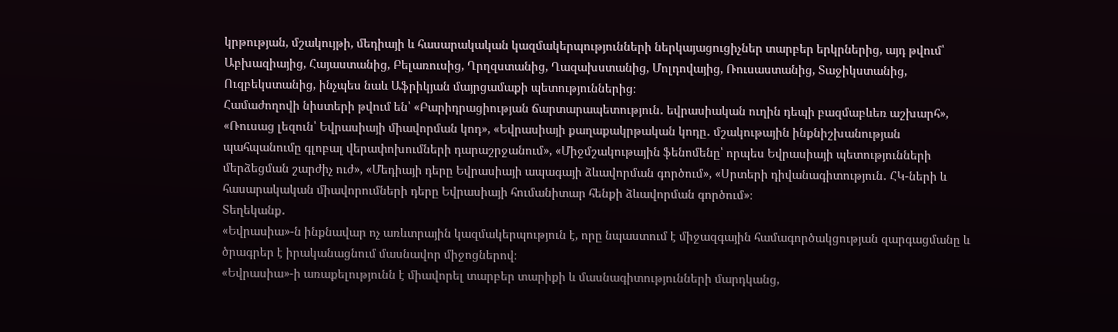կրթության, մշակույթի, մեդիայի և հասարակական կազմակերպությունների ներկայացուցիչներ տարբեր երկրներից, այդ թվում՝ Աբխազիայից, Հայաստանից, Բելառուսից, Ղրղզստանից, Ղազախստանից, Մոլդովայից, Ռուսաստանից, Տաջիկստանից, Ուզբեկստանից, ինչպես նաև Աֆրիկյան մայրցամաքի պետություններից։
Համաժողովի նիստերի թվում են՝ «Բարիդրացիության ճարտարապետություն․ եվրասիական ուղին դեպի բազմաբևեռ աշխարհ», «Ռուսաց լեզուն՝ Եվրասիայի միավորման կոդ», «Եվրասիայի քաղաքակրթական կոդը․ մշակութային ինքնիշխանության պահպանումը գլոբալ վերափոխումների դարաշրջանում», «Միջմշակութային ֆենոմենը՝ որպես Եվրասիայի պետությունների մերձեցման շարժիչ ուժ», «Մեդիայի դերը Եվրասիայի ապագայի ձևավորման գործում», «Սրտերի դիվանագիտություն․ ՀԿ-ների և հասարակական միավորումների դերը Եվրասիայի հումանիտար հենքի ձևավորման գործում»։
Տեղեկանք․
«Եվրասիա»-ն ինքնավար ոչ առևտրային կազմակերպություն է, որը նպաստում է միջազգային համագործակցության զարգացմանը և ծրագրեր է իրականացնում մասնավոր միջոցներով։
«Եվրասիա»-ի առաքելությունն է միավորել տարբեր տարիքի և մասնագիտությունների մարդկանց,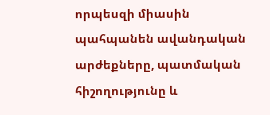որպեսզի միասին պահպանեն ավանդական արժեքները, պատմական հիշողությունը և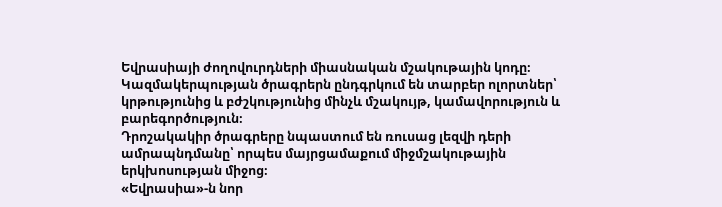Եվրասիայի ժողովուրդների միասնական մշակութային կոդը։
Կազմակերպության ծրագրերն ընդգրկում են տարբեր ոլորտներ՝ կրթությունից և բժշկությունից մինչև մշակույթ, կամավորություն և բարեգործություն։
Դրոշակակիր ծրագրերը նպաստում են ռուսաց լեզվի դերի ամրապնդմանը՝ որպես մայրցամաքում միջմշակութային երկխոսության միջոց։
«Եվրասիա»-ն նոր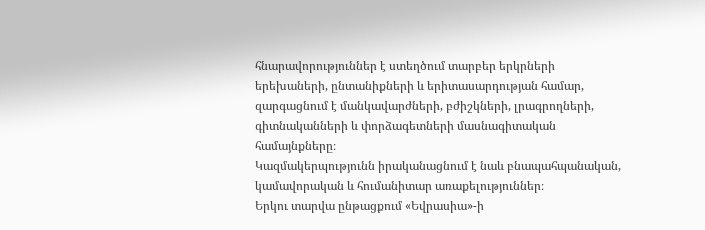հնարավորություններ է ստեղծում տարբեր երկրների երեխաների, ընտանիքների և երիտասարդության համար, զարգացնում է մանկավարժների, բժիշկների, լրագրողների, գիտնականների և փորձագետների մասնագիտական համայնքները։
Կազմակերպությունն իրականացնում է նաև բնապահպանական, կամավորական և հումանիտար առաքելություններ։
Երկու տարվա ընթացքում «Եվրասիա»-ի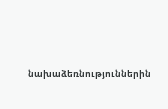նախաձեռնություններին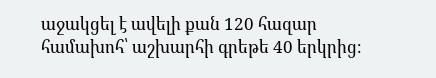աջակցել է ավելի քան 120 հազար համախոհ՝ աշխարհի գրեթե 40 երկրից։